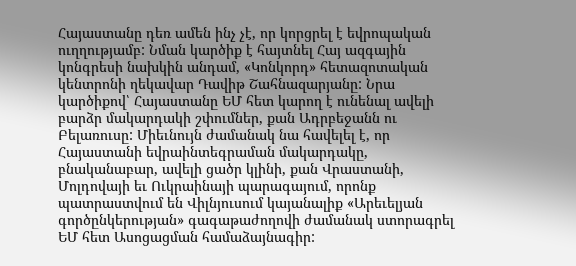Հայաստանը դեռ ամեն ինչ չէ, որ կորցրել է եվրոպական ուղղությամբ: Նման կարծիք է հայտնել Հայ ազգային կոնգրեսի նախկին անդամ, «Կոնկորդ» հետազոտական կենտրոնի ղեկավար Դավիթ Շահնազարյանը: Նրա կարծիքով՝ Հայաստանը ԵՄ հետ կարող է ունենալ ավելի բարձր մակարդակի շփումներ, քան Ադրբեջանն ու Բելառուսը: Միեւնույն ժամանակ նա հավելել է, որ Հայաստանի եվրաինտեգրաման մակարդակը, բնականաբար, ավելի ցածր կլինի, քան Վրաստանի, Մոլդովայի եւ Ուկրաինայի պարագայում, որոնք պատրաստվում են Վիլնյուսում կայանալիք «Արեւելյան գործընկերության» գագաթաժողովի ժամանակ ստորագրել ԵՄ հետ Ասոցացման համաձայնագիր: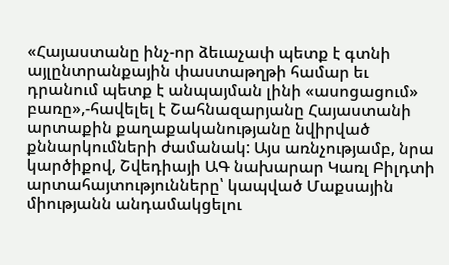«Հայաստանը ինչ-որ ձեւաչափ պետք է գտնի այլընտրանքային փաստաթղթի համար եւ դրանում պետք է անպայման լինի «ասոցացում» բառը»,-հավելել է Շահնազարյանը Հայաստանի արտաքին քաղաքականությանը նվիրված քննարկումների ժամանակ: Այս առնչությամբ, նրա կարծիքով, Շվեդիայի ԱԳ նախարար Կառլ Բիլդտի արտահայտությունները՝ կապված Մաքսային միությանն անդամակցելու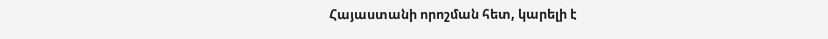Հայաստանի որոշման հետ, կարելի է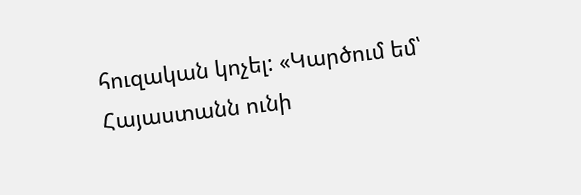հուզական կոչել: «Կարծում եմ՝ Հայաստանն ունի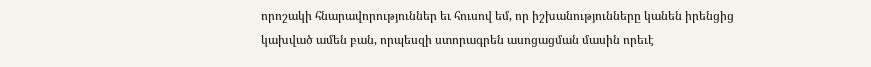որոշակի հնարավորություններ եւ հուսով եմ, որ իշխանությունները կանեն իրենցից կախված ամեն բան, որպեսզի ստորագրեն ասոցացման մասին որեւէ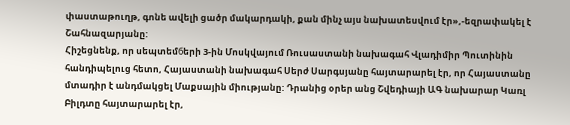փաստաթուղթ, գոնե ավելի ցածր մակարդակի, քան մինչ այս նախատեսվում էր»,-եզրափակել է Շահնազարյանը:
Հիշեցնենք, որ սեպտեմбերի 3-ին Մոսկվայում Ռուսաստանի նախագահ Վլադիմիր Պուտինին հանդիպելուց հետո, Հայաստանի նախագահ Սերժ Սարգսյանը հայտարարել էր, որ Հայաստանը մտադիր է անդմակցել Մաքսային միությանը: Դրանից օրեր անց Շվեդիայի ԱԳ նախարար Կառլ Բիլդտը հայտարարել էր,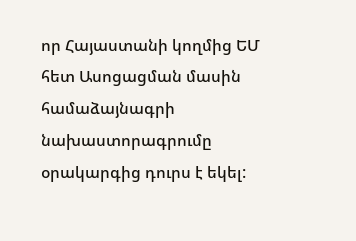որ Հայաստանի կողմից ԵՄ հետ Ասոցացման մասին համաձայնագրի նախաստորագրումը օրակարգից դուրս է եկել: